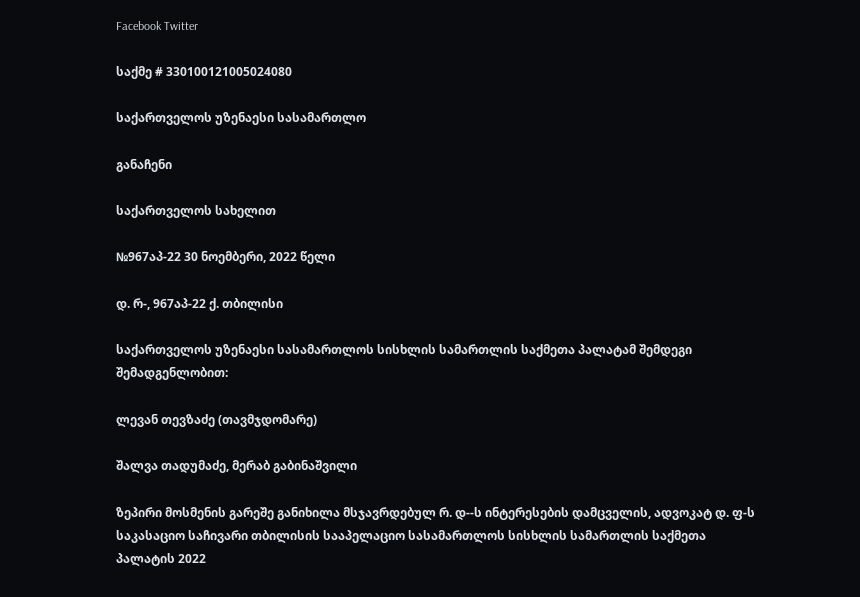Facebook Twitter

საქმე # 330100121005024080

საქართველოს უზენაესი სასამართლო

განაჩენი

საქართველოს სახელით

№967აპ-22 30 ნოემბერი, 2022 წელი

დ. რ-, 967აპ-22 ქ. თბილისი

საქართველოს უზენაესი სასამართლოს სისხლის სამართლის საქმეთა პალატამ შემდეგი შემადგენლობით:

ლევან თევზაძე (თავმჯდომარე)

შალვა თადუმაძე, მერაბ გაბინაშვილი

ზეპირი მოსმენის გარეშე განიხილა მსჯავრდებულ რ. დ--ს ინტერესების დამცველის, ადვოკატ დ. ფ-ს საკასაციო საჩივარი თბილისის სააპელაციო სასამართლოს სისხლის სამართლის საქმეთა პალატის 2022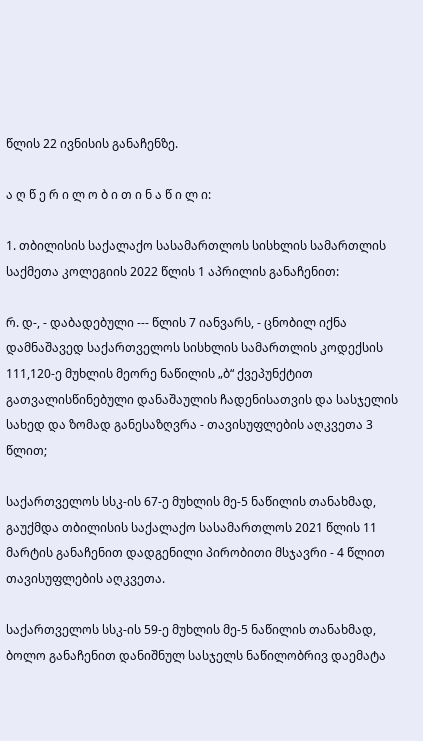წლის 22 ივნისის განაჩენზე.

ა ღ წ ე რ ი ლ ო ბ ი თ ი ნ ა წ ი ლ ი:

1. თბილისის საქალაქო სასამართლოს სისხლის სამართლის საქმეთა კოლეგიის 2022 წლის 1 აპრილის განაჩენით:

რ. დ-, - დაბადებული --- წლის 7 იანვარს, - ცნობილ იქნა დამნაშავედ საქართველოს სისხლის სამართლის კოდექსის 111,120-ე მუხლის მეორე ნაწილის „ბ“ ქვეპუნქტით გათვალისწინებული დანაშაულის ჩადენისათვის და სასჯელის სახედ და ზომად განესაზღვრა - თავისუფლების აღკვეთა 3 წლით;

საქართველოს სსკ-ის 67-ე მუხლის მე-5 ნაწილის თანახმად, გაუქმდა თბილისის საქალაქო სასამართლოს 2021 წლის 11 მარტის განაჩენით დადგენილი პირობითი მსჯავრი - 4 წლით თავისუფლების აღკვეთა.

საქართველოს სსკ-ის 59-ე მუხლის მე-5 ნაწილის თანახმად, ბოლო განაჩენით დანიშნულ სასჯელს ნაწილობრივ დაემატა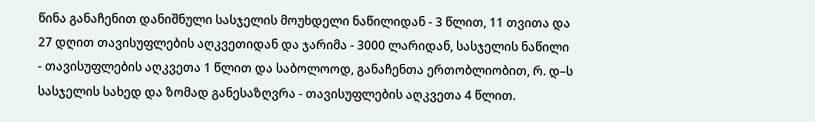წინა განაჩენით დანიშნული სასჯელის მოუხდელი ნაწილიდან - 3 წლით, 11 თვითა და 27 დღით თავისუფლების აღკვეთიდან და ჯარიმა - 3000 ლარიდან, სასჯელის ნაწილი - თავისუფლების აღკვეთა 1 წლით და საბოლოოდ, განაჩენთა ერთობლიობით, რ. დ–ს სასჯელის სახედ და ზომად განესაზღვრა - თავისუფლების აღკვეთა 4 წლით.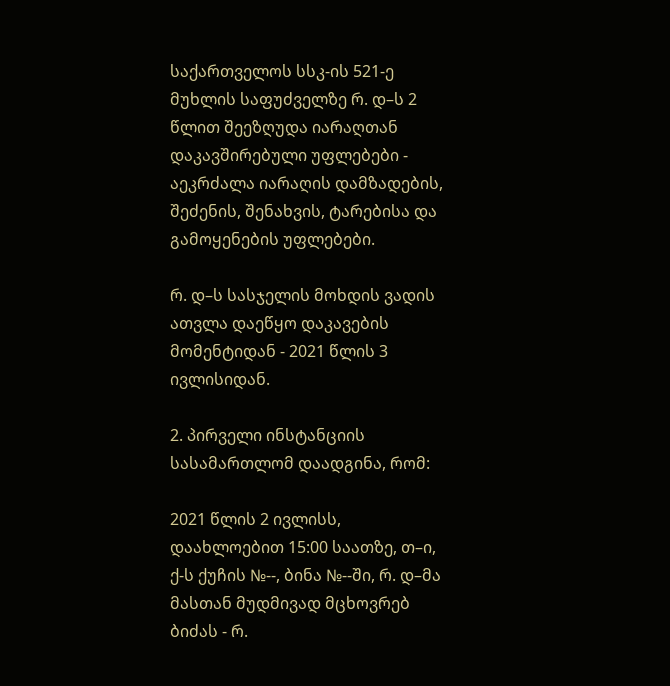საქართველოს სსკ-ის 521-ე მუხლის საფუძველზე რ. დ–ს 2 წლით შეეზღუდა იარაღთან დაკავშირებული უფლებები - აეკრძალა იარაღის დამზადების, შეძენის, შენახვის, ტარებისა და გამოყენების უფლებები.

რ. დ–ს სასჯელის მოხდის ვადის ათვლა დაეწყო დაკავების მომენტიდან - 2021 წლის 3 ივლისიდან.

2. პირველი ინსტანციის სასამართლომ დაადგინა, რომ:

2021 წლის 2 ივლისს, დაახლოებით 15:00 საათზე, თ–ი, ქ-ს ქუჩის №--, ბინა №--ში, რ. დ–მა მასთან მუდმივად მცხოვრებ ბიძას - რ.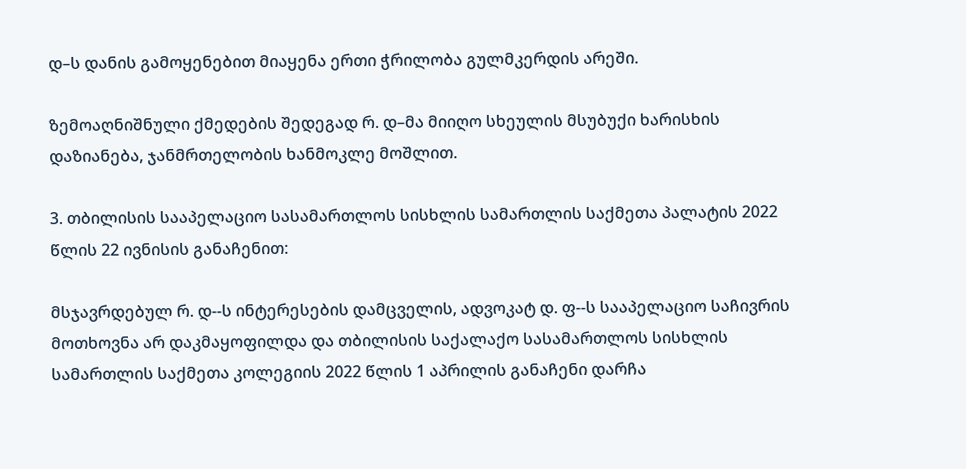დ–ს დანის გამოყენებით მიაყენა ერთი ჭრილობა გულმკერდის არეში.

ზემოაღნიშნული ქმედების შედეგად რ. დ–მა მიიღო სხეულის მსუბუქი ხარისხის დაზიანება, ჯანმრთელობის ხანმოკლე მოშლით.

3. თბილისის სააპელაციო სასამართლოს სისხლის სამართლის საქმეთა პალატის 2022 წლის 22 ივნისის განაჩენით:

მსჯავრდებულ რ. დ--ს ინტერესების დამცველის, ადვოკატ დ. ფ--ს სააპელაციო საჩივრის მოთხოვნა არ დაკმაყოფილდა და თბილისის საქალაქო სასამართლოს სისხლის სამართლის საქმეთა კოლეგიის 2022 წლის 1 აპრილის განაჩენი დარჩა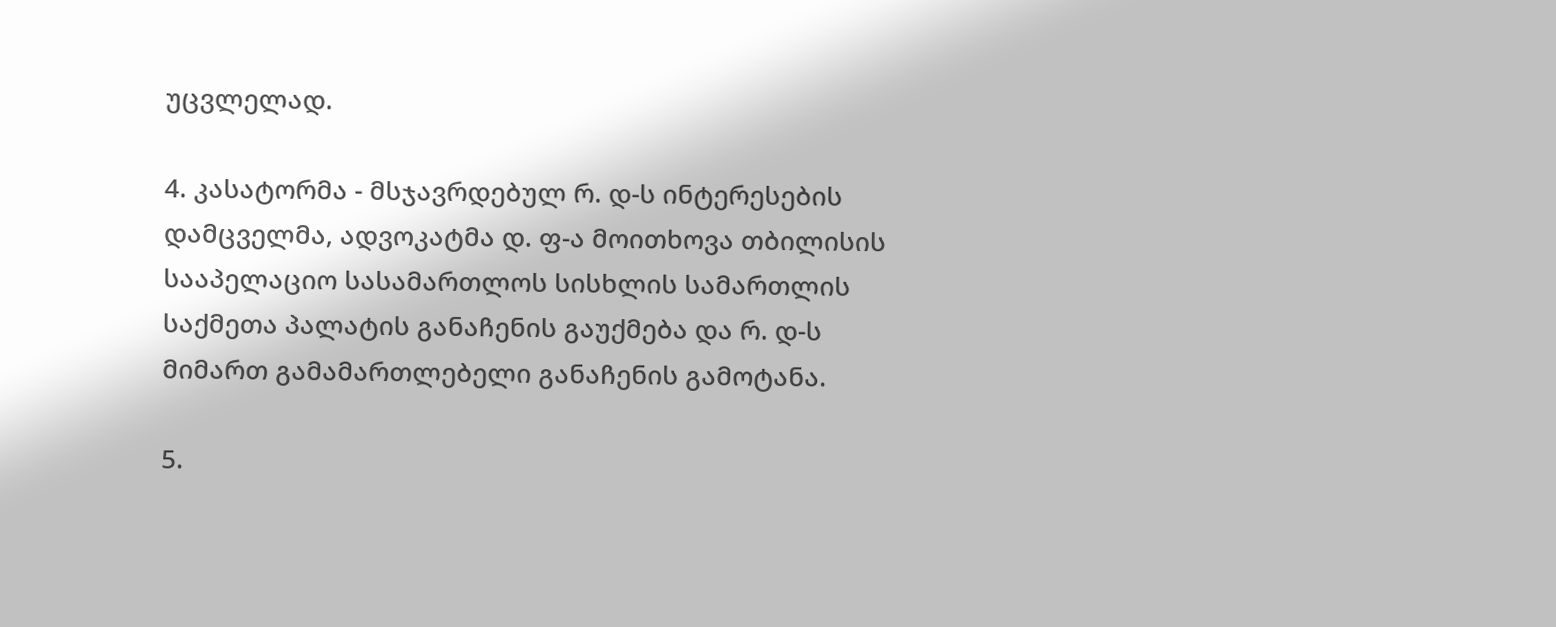უცვლელად.

4. კასატორმა - მსჯავრდებულ რ. დ-ს ინტერესების დამცველმა, ადვოკატმა დ. ფ-ა მოითხოვა თბილისის სააპელაციო სასამართლოს სისხლის სამართლის საქმეთა პალატის განაჩენის გაუქმება და რ. დ-ს მიმართ გამამართლებელი განაჩენის გამოტანა.

5.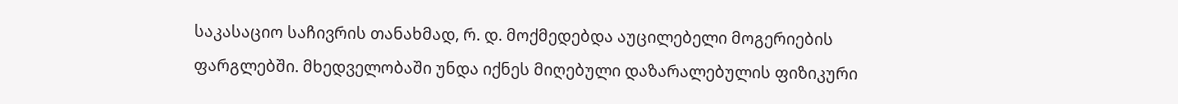საკასაციო საჩივრის თანახმად, რ. დ. მოქმედებდა აუცილებელი მოგერიების ფარგლებში. მხედველობაში უნდა იქნეს მიღებული დაზარალებულის ფიზიკური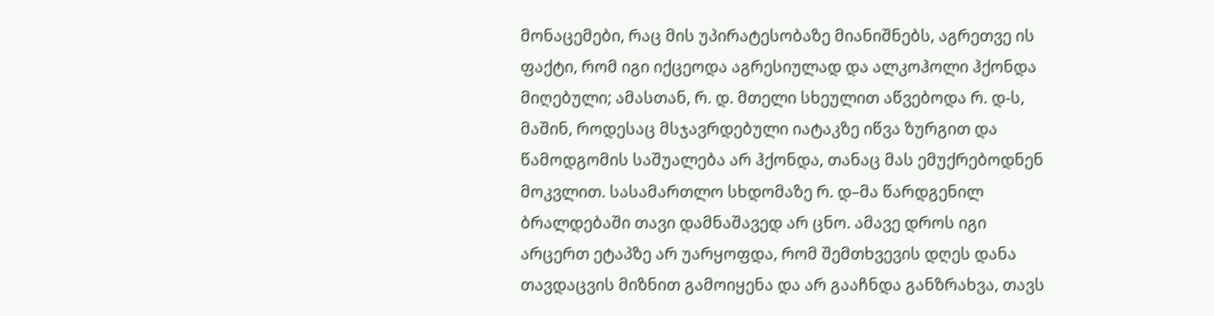მონაცემები, რაც მის უპირატესობაზე მიანიშნებს, აგრეთვე ის ფაქტი, რომ იგი იქცეოდა აგრესიულად და ალკოჰოლი ჰქონდა მიღებული; ამასთან, რ. დ. მთელი სხეულით აწვებოდა რ. დ-ს, მაშინ, როდესაც მსჯავრდებული იატაკზე იწვა ზურგით და წამოდგომის საშუალება არ ჰქონდა, თანაც მას ემუქრებოდნენ მოკვლით. სასამართლო სხდომაზე რ. დ–მა წარდგენილ ბრალდებაში თავი დამნაშავედ არ ცნო. ამავე დროს იგი არცერთ ეტაპზე არ უარყოფდა, რომ შემთხვევის დღეს დანა თავდაცვის მიზნით გამოიყენა და არ გააჩნდა განზრახვა, თავს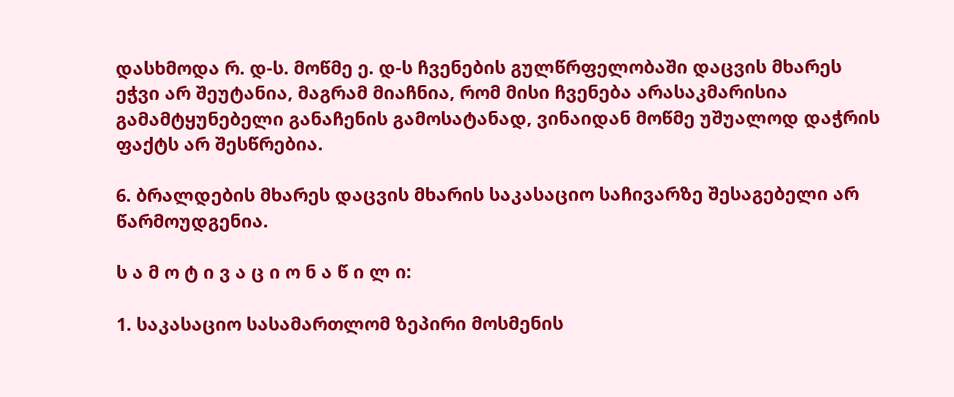დასხმოდა რ. დ-ს. მოწმე ე. დ-ს ჩვენების გულწრფელობაში დაცვის მხარეს ეჭვი არ შეუტანია, მაგრამ მიაჩნია, რომ მისი ჩვენება არასაკმარისია გამამტყუნებელი განაჩენის გამოსატანად, ვინაიდან მოწმე უშუალოდ დაჭრის ფაქტს არ შესწრებია.

6. ბრალდების მხარეს დაცვის მხარის საკასაციო საჩივარზე შესაგებელი არ წარმოუდგენია.

ს ა მ ო ტ ი ვ ა ც ი ო ნ ა წ ი ლ ი:

1. საკასაციო სასამართლომ ზეპირი მოსმენის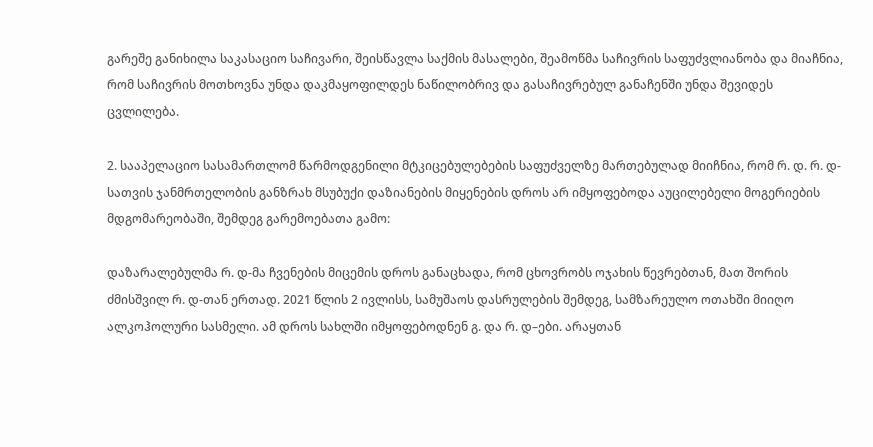გარეშე განიხილა საკასაციო საჩივარი, შეისწავლა საქმის მასალები, შეამოწმა საჩივრის საფუძვლიანობა და მიაჩნია, რომ საჩივრის მოთხოვნა უნდა დაკმაყოფილდეს ნაწილობრივ და გასაჩივრებულ განაჩენში უნდა შევიდეს ცვლილება.

2. სააპელაციო სასამართლომ წარმოდგენილი მტკიცებულებების საფუძველზე მართებულად მიიჩნია, რომ რ. დ. რ. დ-სათვის ჯანმრთელობის განზრახ მსუბუქი დაზიანების მიყენების დროს არ იმყოფებოდა აუცილებელი მოგერიების მდგომარეობაში, შემდეგ გარემოებათა გამო:

დაზარალებულმა რ. დ-მა ჩვენების მიცემის დროს განაცხადა, რომ ცხოვრობს ოჯახის წევრებთან, მათ შორის ძმისშვილ რ. დ-თან ერთად. 2021 წლის 2 ივლისს, სამუშაოს დასრულების შემდეგ, სამზარეულო ოთახში მიიღო ალკოჰოლური სასმელი. ამ დროს სახლში იმყოფებოდნენ გ. და რ. დ–ები. არაყთან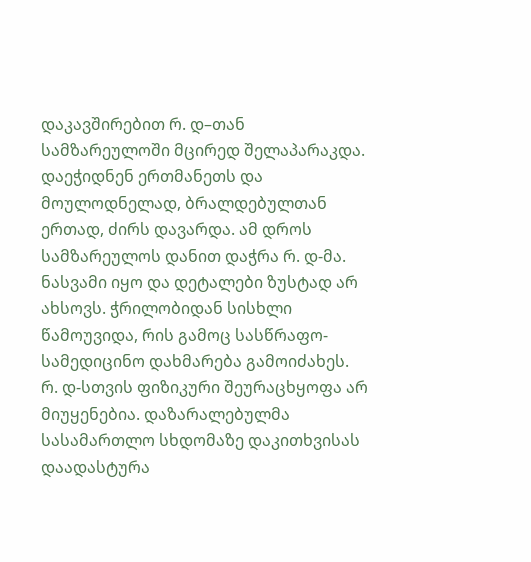დაკავშირებით რ. დ–თან სამზარეულოში მცირედ შელაპარაკდა. დაეჭიდნენ ერთმანეთს და მოულოდნელად, ბრალდებულთან ერთად, ძირს დავარდა. ამ დროს სამზარეულოს დანით დაჭრა რ. დ-მა. ნასვამი იყო და დეტალები ზუსტად არ ახსოვს. ჭრილობიდან სისხლი წამოუვიდა, რის გამოც სასწრაფო-სამედიცინო დახმარება გამოიძახეს. რ. დ-სთვის ფიზიკური შეურაცხყოფა არ მიუყენებია. დაზარალებულმა სასამართლო სხდომაზე დაკითხვისას დაადასტურა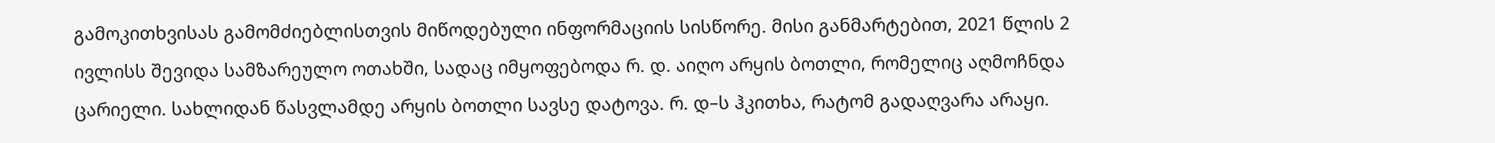გამოკითხვისას გამომძიებლისთვის მიწოდებული ინფორმაციის სისწორე. მისი განმარტებით, 2021 წლის 2 ივლისს შევიდა სამზარეულო ოთახში, სადაც იმყოფებოდა რ. დ. აიღო არყის ბოთლი, რომელიც აღმოჩნდა ცარიელი. სახლიდან წასვლამდე არყის ბოთლი სავსე დატოვა. რ. დ–ს ჰკითხა, რატომ გადაღვარა არაყი.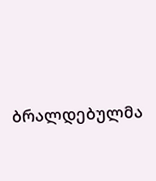ბრალდებულმა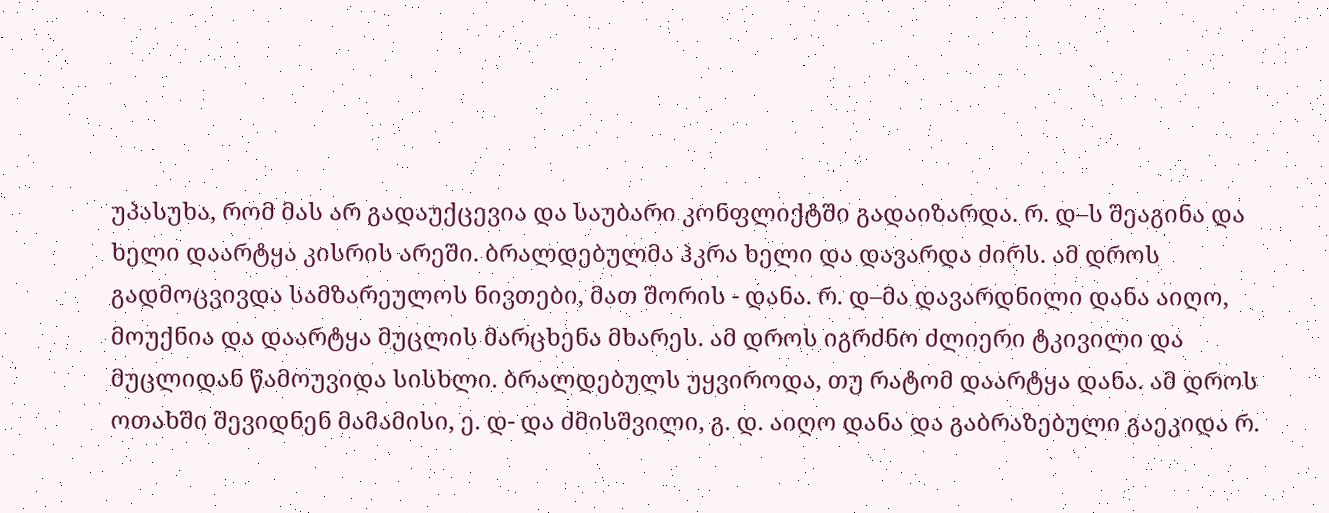უპასუხა, რომ მას არ გადაუქცევია და საუბარი კონფლიქტში გადაიზარდა. რ. დ–ს შეაგინა და ხელი დაარტყა კისრის არეში. ბრალდებულმა ჰკრა ხელი და დავარდა ძირს. ამ დროს გადმოცვივდა სამზარეულოს ნივთები, მათ შორის - დანა. რ. დ–მა დავარდნილი დანა აიღო, მოუქნია და დაარტყა მუცლის მარცხენა მხარეს. ამ დროს იგრძნო ძლიერი ტკივილი და მუცლიდან წამოუვიდა სისხლი. ბრალდებულს უყვიროდა, თუ რატომ დაარტყა დანა. ამ დროს ოთახში შევიდნენ მამამისი, ე. დ- და ძმისშვილი, გ. დ. აიღო დანა და გაბრაზებული გაეკიდა რ.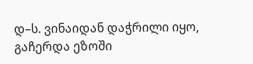დ–ს. ვინაიდან დაჭრილი იყო, გაჩერდა ეზოში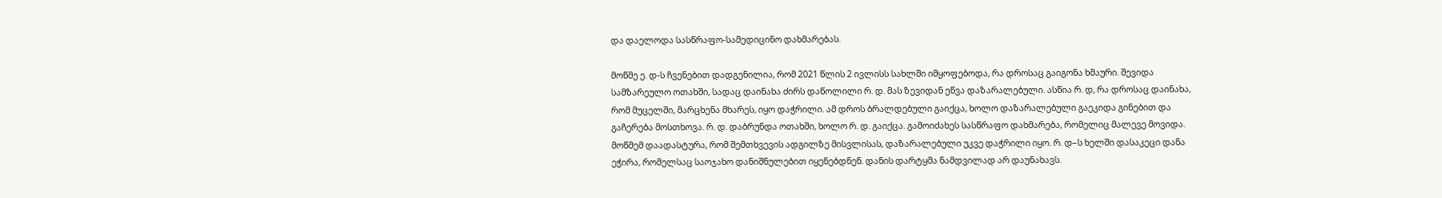და დაელოდა სასწრაფო-სამედიცინო დახმარებას.

მოწმე ე. დ-ს ჩვენებით დადგენილია, რომ 2021 წლის 2 ივლისს სახლში იმყოფებოდა, რა დროსაც გაიგონა ხმაური. შევიდა სამზარეულო ოთახში, სადაც დაინახა ძირს დაწოლილი რ. დ. მას ზევიდან ეწვა დაზარალებული. ასწია რ. დ, რა დროსაც დაინახა, რომ მუცელში, მარცხენა მხარეს, იყო დაჭრილი. ამ დროს ბრალდებული გაიქცა, ხოლო დაზარალებული გაეკიდა გინებით და გაჩერება მოსთხოვა. რ. დ. დაბრუნდა ოთახში, ხოლო რ. დ. გაიქცა. გამოიძახეს სასწრაფო დახმარება, რომელიც მალევე მოვიდა. მოწმემ დაადასტურა, რომ შემთხვევის ადგილზე მისვლისას, დაზარალებული უკვე დაჭრილი იყო. რ. დ–ს ხელში დასაკეცი დანა ეჭირა, რომელსაც საოჯახო დანიშნულებით იყენებდნენ. დანის დარტყმა ნამდვილად არ დაუნახავს.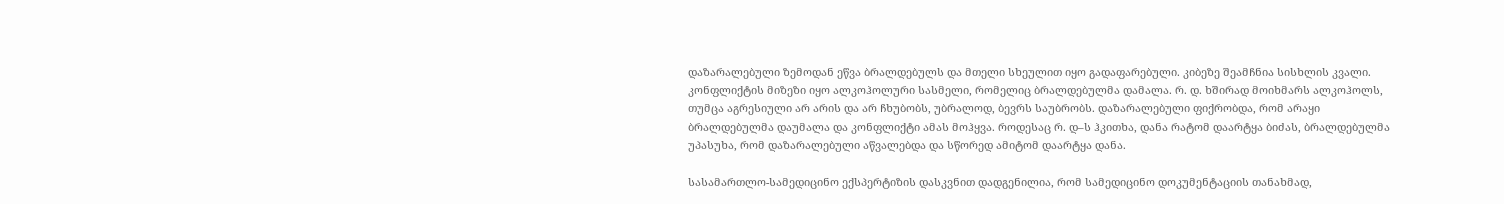დაზარალებული ზემოდან ეწვა ბრალდებულს და მთელი სხეულით იყო გადაფარებული. კიბეზე შეამჩნია სისხლის კვალი. კონფლიქტის მიზეზი იყო ალკოჰოლური სასმელი, რომელიც ბრალდებულმა დამალა. რ. დ. ხშირად მოიხმარს ალკოჰოლს, თუმცა აგრესიული არ არის და არ ჩხუბობს, უბრალოდ, ბევრს საუბრობს. დაზარალებული ფიქრობდა, რომ არაყი ბრალდებულმა დაუმალა და კონფლიქტი ამას მოჰყვა. როდესაც რ. დ–ს ჰკითხა, დანა რატომ დაარტყა ბიძას, ბრალდებულმა უპასუხა, რომ დაზარალებული აწვალებდა და სწორედ ამიტომ დაარტყა დანა.

სასამართლო-სამედიცინო ექსპერტიზის დასკვნით დადგენილია, რომ სამედიცინო დოკუმენტაციის თანახმად,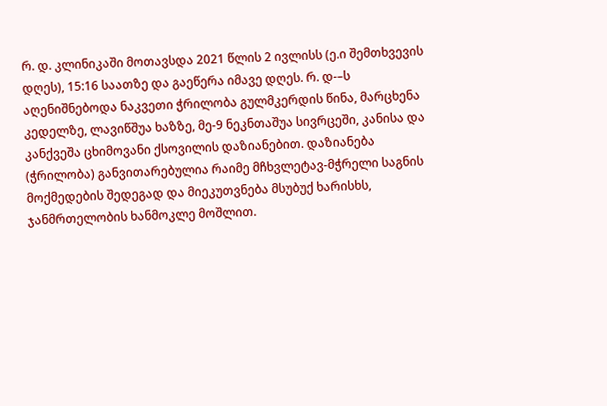რ. დ. კლინიკაში მოთავსდა 2021 წლის 2 ივლისს (ე.ი შემთხვევის დღეს), 15:16 საათზე და გაეწერა იმავე დღეს. რ. დ-–ს აღენიშნებოდა ნაკვეთი ჭრილობა გულმკერდის წინა, მარცხენა კედელზე, ლავიწშუა ხაზზე, მე-9 ნეკნთაშუა სივრცეში, კანისა და კანქვეშა ცხიმოვანი ქსოვილის დაზიანებით. დაზიანება (ჭრილობა) განვითარებულია რაიმე მჩხვლეტავ-მჭრელი საგნის მოქმედების შედეგად და მიეკუთვნება მსუბუქ ხარისხს, ჯანმრთელობის ხანმოკლე მოშლით.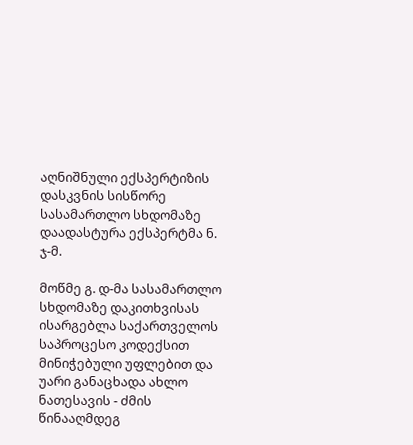აღნიშნული ექსპერტიზის დასკვნის სისწორე სასამართლო სხდომაზე დაადასტურა ექსპერტმა ნ. ჯ-მ.

მოწმე გ. დ-მა სასამართლო სხდომაზე დაკითხვისას ისარგებლა საქართველოს საპროცესო კოდექსით მინიჭებული უფლებით და უარი განაცხადა ახლო ნათესავის - ძმის წინააღმდეგ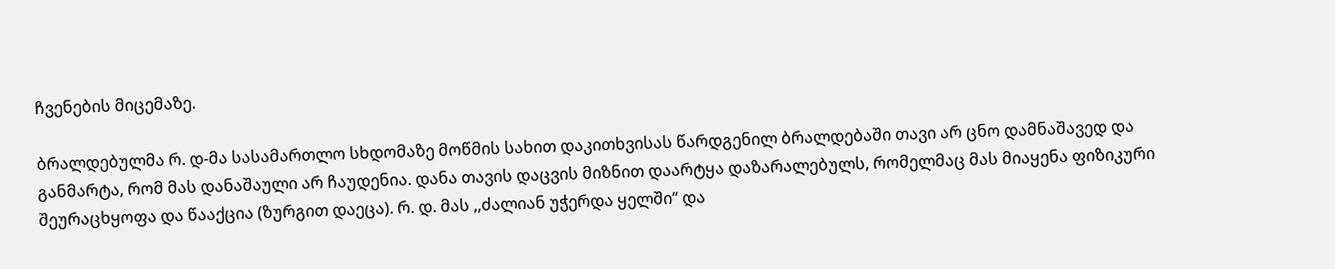ჩვენების მიცემაზე.

ბრალდებულმა რ. დ-მა სასამართლო სხდომაზე მოწმის სახით დაკითხვისას წარდგენილ ბრალდებაში თავი არ ცნო დამნაშავედ და განმარტა, რომ მას დანაშაული არ ჩაუდენია. დანა თავის დაცვის მიზნით დაარტყა დაზარალებულს, რომელმაც მას მიაყენა ფიზიკური შეურაცხყოფა და წააქცია (ზურგით დაეცა). რ. დ. მას ,,ძალიან უჭერდა ყელში“ და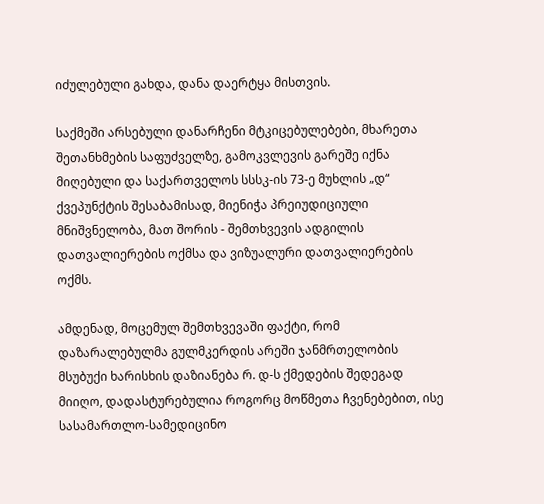იძულებული გახდა, დანა დაერტყა მისთვის.

საქმეში არსებული დანარჩენი მტკიცებულებები, მხარეთა შეთანხმების საფუძველზე, გამოკვლევის გარეშე იქნა მიღებული და საქართველოს სსსკ-ის 73-ე მუხლის „დ“ ქვეპუნქტის შესაბამისად, მიენიჭა პრეიუდიციული მნიშვნელობა, მათ შორის - შემთხვევის ადგილის დათვალიერების ოქმსა და ვიზუალური დათვალიერების ოქმს.

ამდენად, მოცემულ შემთხვევაში ფაქტი, რომ დაზარალებულმა გულმკერდის არეში ჯანმრთელობის მსუბუქი ხარისხის დაზიანება რ. დ-ს ქმედების შედეგად მიიღო, დადასტურებულია როგორც მოწმეთა ჩვენებებით, ისე სასამართლო-სამედიცინო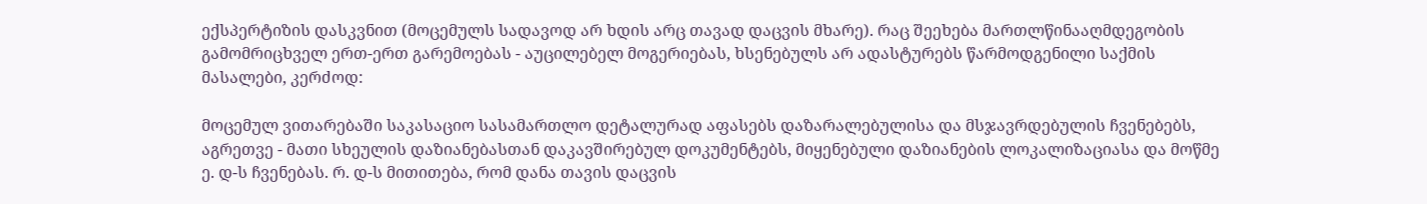ექსპერტიზის დასკვნით (მოცემულს სადავოდ არ ხდის არც თავად დაცვის მხარე). რაც შეეხება მართლწინააღმდეგობის გამომრიცხველ ერთ-ერთ გარემოებას - აუცილებელ მოგერიებას, ხსენებულს არ ადასტურებს წარმოდგენილი საქმის მასალები, კერძოდ:

მოცემულ ვითარებაში საკასაციო სასამართლო დეტალურად აფასებს დაზარალებულისა და მსჯავრდებულის ჩვენებებს, აგრეთვე - მათი სხეულის დაზიანებასთან დაკავშირებულ დოკუმენტებს, მიყენებული დაზიანების ლოკალიზაციასა და მოწმე ე. დ-ს ჩვენებას. რ. დ-ს მითითება, რომ დანა თავის დაცვის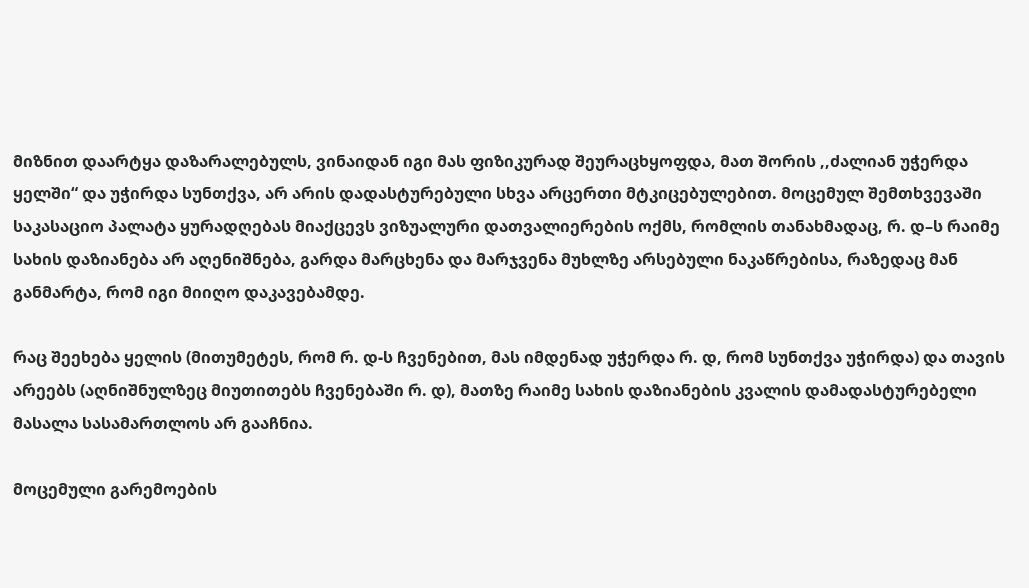მიზნით დაარტყა დაზარალებულს, ვინაიდან იგი მას ფიზიკურად შეურაცხყოფდა, მათ შორის ,,ძალიან უჭერდა ყელში“ და უჭირდა სუნთქვა, არ არის დადასტურებული სხვა არცერთი მტკიცებულებით. მოცემულ შემთხვევაში საკასაციო პალატა ყურადღებას მიაქცევს ვიზუალური დათვალიერების ოქმს, რომლის თანახმადაც, რ. დ–ს რაიმე სახის დაზიანება არ აღენიშნება, გარდა მარცხენა და მარჯვენა მუხლზე არსებული ნაკაწრებისა, რაზედაც მან განმარტა, რომ იგი მიიღო დაკავებამდე.

რაც შეეხება ყელის (მითუმეტეს, რომ რ. დ-ს ჩვენებით, მას იმდენად უჭერდა რ. დ, რომ სუნთქვა უჭირდა) და თავის არეებს (აღნიშნულზეც მიუთითებს ჩვენებაში რ. დ), მათზე რაიმე სახის დაზიანების კვალის დამადასტურებელი მასალა სასამართლოს არ გააჩნია.

მოცემული გარემოების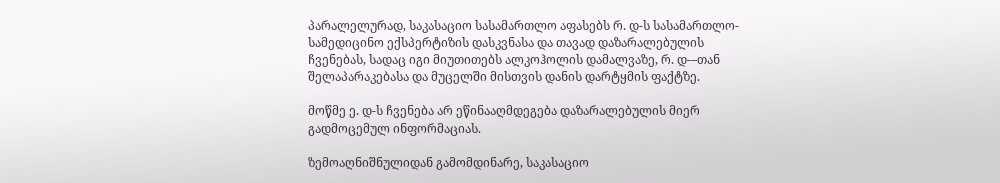პარალელურად, საკასაციო სასამართლო აფასებს რ. დ-ს სასამართლო-სამედიცინო ექსპერტიზის დასკვნასა და თავად დაზარალებულის ჩვენებას, სადაც იგი მიუთითებს ალკოჰოლის დამალვაზე, რ. დ-–თან შელაპარაკებასა და მუცელში მისთვის დანის დარტყმის ფაქტზე.

მოწმე ე. დ-ს ჩვენება არ ეწინააღმდეგება დაზარალებულის მიერ გადმოცემულ ინფორმაციას.

ზემოაღნიშნულიდან გამომდინარე, საკასაციო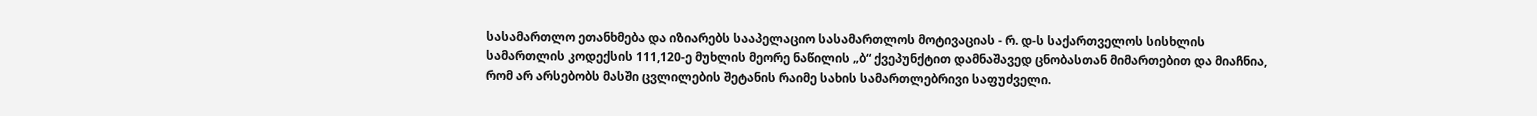სასამართლო ეთანხმება და იზიარებს სააპელაციო სასამართლოს მოტივაციას - რ. დ-ს საქართველოს სისხლის სამართლის კოდექსის 111,120-ე მუხლის მეორე ნაწილის „ბ“ ქვეპუნქტით დამნაშავედ ცნობასთან მიმართებით და მიაჩნია, რომ არ არსებობს მასში ცვლილების შეტანის რაიმე სახის სამართლებრივი საფუძველი.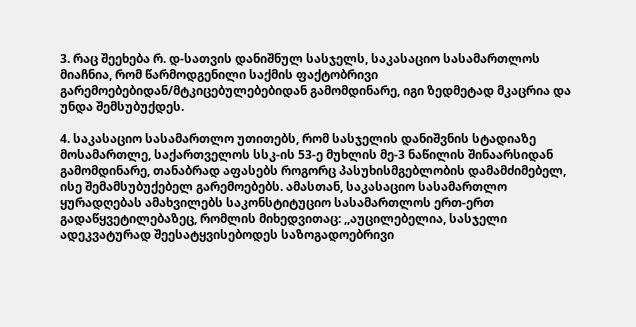3. რაც შეეხება რ. დ-სათვის დანიშნულ სასჯელს, საკასაციო სასამართლოს მიაჩნია, რომ წარმოდგენილი საქმის ფაქტობრივი გარემოებებიდან/მტკიცებულებებიდან გამომდინარე, იგი ზედმეტად მკაცრია და უნდა შემსუბუქდეს.

4. საკასაციო სასამართლო უთითებს, რომ სასჯელის დანიშვნის სტადიაზე მოსამართლე, საქართველოს სსკ-ის 53-ე მუხლის მე-3 ნაწილის შინაარსიდან გამომდინარე, თანაბრად აფასებს როგორც პასუხისმგებლობის დამამძიმებელ, ისე შემამსუბუქებელ გარემოებებს. ამასთან, საკასაციო სასამართლო ყურადღებას ამახვილებს საკონსტიტუციო სასამართლოს ერთ-ერთ გადაწყვეტილებაზეც, რომლის მიხედვითაც: ,,აუცილებელია, სასჯელი ადეკვატურად შეესატყვისებოდეს საზოგადოებრივი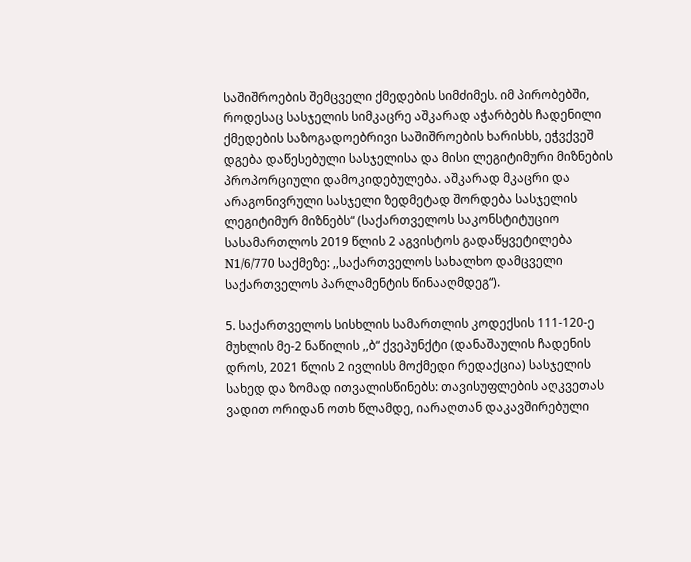საშიშროების შემცველი ქმედების სიმძიმეს. იმ პირობებში, როდესაც სასჯელის სიმკაცრე აშკარად აჭარბებს ჩადენილი ქმედების საზოგადოებრივი საშიშროების ხარისხს, ეჭვქვეშ დგება დაწესებული სასჯელისა და მისი ლეგიტიმური მიზნების პროპორციული დამოკიდებულება. აშკარად მკაცრი და არაგონივრული სასჯელი ზედმეტად შორდება სასჯელის ლეგიტიმურ მიზნებს“ (საქართველოს საკონსტიტუციო სასამართლოს 2019 წლის 2 აგვისტოს გადაწყვეტილება N1/6/770 საქმეზე: ,,საქართველოს სახალხო დამცველი საქართველოს პარლამენტის წინააღმდეგ“).

5. საქართველოს სისხლის სამართლის კოდექსის 111-120-ე მუხლის მე-2 ნაწილის ,,ბ“ ქვეპუნქტი (დანაშაულის ჩადენის დროს, 2021 წლის 2 ივლისს მოქმედი რედაქცია) სასჯელის სახედ და ზომად ითვალისწინებს: თავისუფლების აღკვეთას ვადით ორიდან ოთხ წლამდე, იარაღთან დაკავშირებული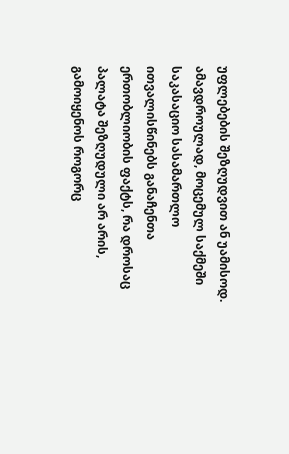უფლებების შეზღუდვით ან უამისოდ. ამავდროულად, მოცემულ საქმეში საკასაციო სასამართლო ითვალისწინებს განაჩენთა ერთობლიობის ფაქტს, რა დროსაც პალატა შეზღუდული არ არის, გამოიყენოს როგორც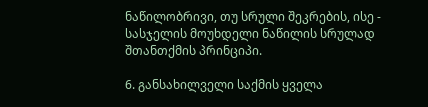ნაწილობრივი, თუ სრული შეკრების, ისე - სასჯელის მოუხდელი ნაწილის სრულად შთანთქმის პრინციპი.

6. განსახილველი საქმის ყველა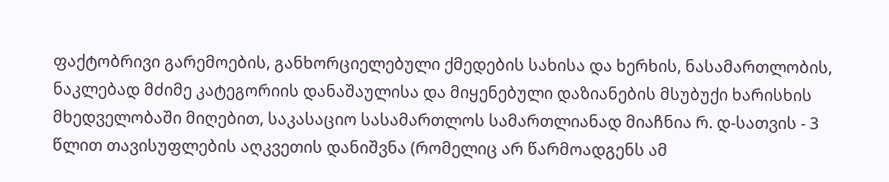ფაქტობრივი გარემოების, განხორციელებული ქმედების სახისა და ხერხის, ნასამართლობის, ნაკლებად მძიმე კატეგორიის დანაშაულისა და მიყენებული დაზიანების მსუბუქი ხარისხის მხედველობაში მიღებით, საკასაციო სასამართლოს სამართლიანად მიაჩნია რ. დ-სათვის - 3 წლით თავისუფლების აღკვეთის დანიშვნა (რომელიც არ წარმოადგენს ამ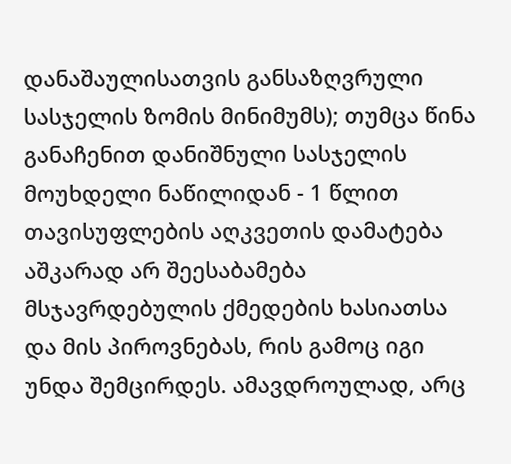დანაშაულისათვის განსაზღვრული სასჯელის ზომის მინიმუმს); თუმცა წინა განაჩენით დანიშნული სასჯელის მოუხდელი ნაწილიდან - 1 წლით თავისუფლების აღკვეთის დამატება აშკარად არ შეესაბამება მსჯავრდებულის ქმედების ხასიათსა და მის პიროვნებას, რის გამოც იგი უნდა შემცირდეს. ამავდროულად, არც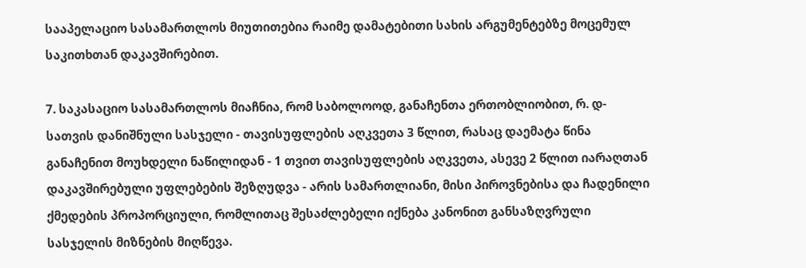სააპელაციო სასამართლოს მიუთითებია რაიმე დამატებითი სახის არგუმენტებზე მოცემულ საკითხთან დაკავშირებით.

7. საკასაციო სასამართლოს მიაჩნია, რომ საბოლოოდ, განაჩენთა ერთობლიობით, რ. დ-სათვის დანიშნული სასჯელი - თავისუფლების აღკვეთა 3 წლით, რასაც დაემატა წინა განაჩენით მოუხდელი ნაწილიდან - 1 თვით თავისუფლების აღკვეთა, ასევე 2 წლით იარაღთან დაკავშირებული უფლებების შეზღუდვა - არის სამართლიანი, მისი პიროვნებისა და ჩადენილი ქმედების პროპორციული, რომლითაც შესაძლებელი იქნება კანონით განსაზღვრული სასჯელის მიზნების მიღწევა.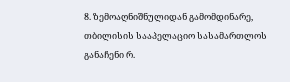8. ზემოაღნიშნულიდან გამომდინარე, თბილისის სააპელაციო სასამართლოს განაჩენი რ.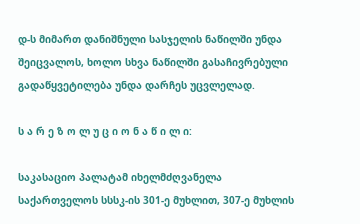დ-ს მიმართ დანიშნული სასჯელის ნაწილში უნდა შეიცვალოს, ხოლო სხვა ნაწილში გასაჩივრებული გადაწყვეტილება უნდა დარჩეს უცვლელად.

ს ა რ ე ზ ო ლ უ ც ი ო ნ ა წ ი ლ ი:

საკასაციო პალატამ იხელმძღვანელა საქართველოს სსსკ-ის 301-ე მუხლით, 307-ე მუხლის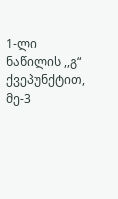1-ლი ნაწილის ,,გ“ ქვეპუნქტით, მე-3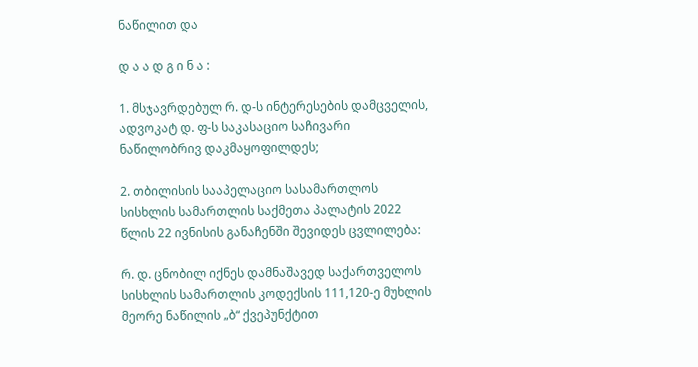ნაწილით და

დ ა ა დ გ ი ნ ა :

1. მსჯავრდებულ რ. დ-ს ინტერესების დამცველის, ადვოკატ დ. ფ-ს საკასაციო საჩივარი ნაწილობრივ დაკმაყოფილდეს;

2. თბილისის სააპელაციო სასამართლოს სისხლის სამართლის საქმეთა პალატის 2022 წლის 22 ივნისის განაჩენში შევიდეს ცვლილება:

რ. დ. ცნობილ იქნეს დამნაშავედ საქართველოს სისხლის სამართლის კოდექსის 111,120-ე მუხლის მეორე ნაწილის „ბ“ ქვეპუნქტით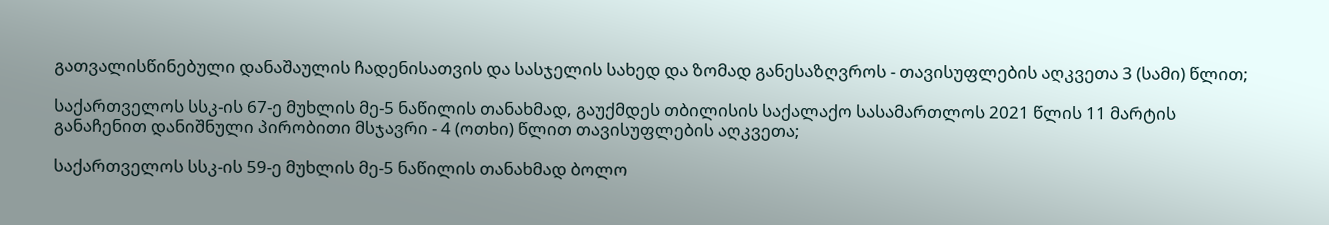გათვალისწინებული დანაშაულის ჩადენისათვის და სასჯელის სახედ და ზომად განესაზღვროს - თავისუფლების აღკვეთა 3 (სამი) წლით;

საქართველოს სსკ-ის 67-ე მუხლის მე-5 ნაწილის თანახმად, გაუქმდეს თბილისის საქალაქო სასამართლოს 2021 წლის 11 მარტის განაჩენით დანიშნული პირობითი მსჯავრი - 4 (ოთხი) წლით თავისუფლების აღკვეთა;

საქართველოს სსკ-ის 59-ე მუხლის მე-5 ნაწილის თანახმად ბოლო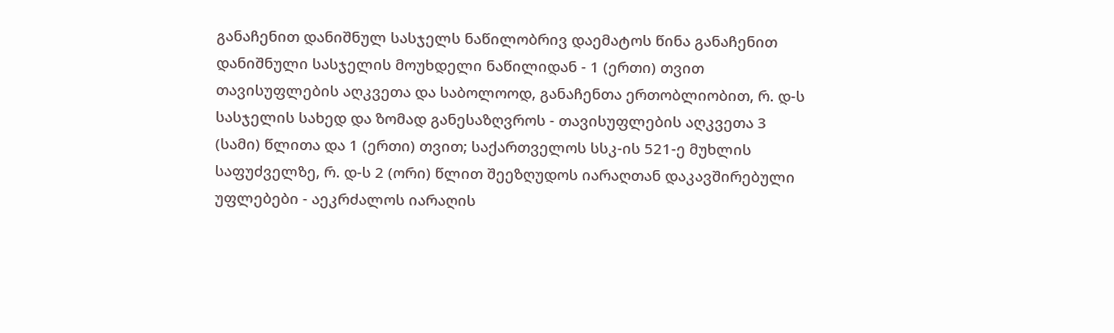განაჩენით დანიშნულ სასჯელს ნაწილობრივ დაემატოს წინა განაჩენით დანიშნული სასჯელის მოუხდელი ნაწილიდან - 1 (ერთი) თვით თავისუფლების აღკვეთა და საბოლოოდ, განაჩენთა ერთობლიობით, რ. დ-ს სასჯელის სახედ და ზომად განესაზღვროს - თავისუფლების აღკვეთა 3 (სამი) წლითა და 1 (ერთი) თვით; საქართველოს სსკ-ის 521-ე მუხლის საფუძველზე, რ. დ-ს 2 (ორი) წლით შეეზღუდოს იარაღთან დაკავშირებული უფლებები - აეკრძალოს იარაღის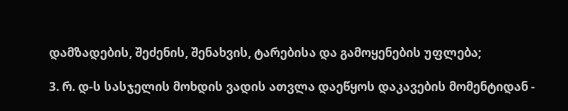დამზადების, შეძენის, შენახვის, ტარებისა და გამოყენების უფლება;

3. რ. დ-ს სასჯელის მოხდის ვადის ათვლა დაეწყოს დაკავების მომენტიდან -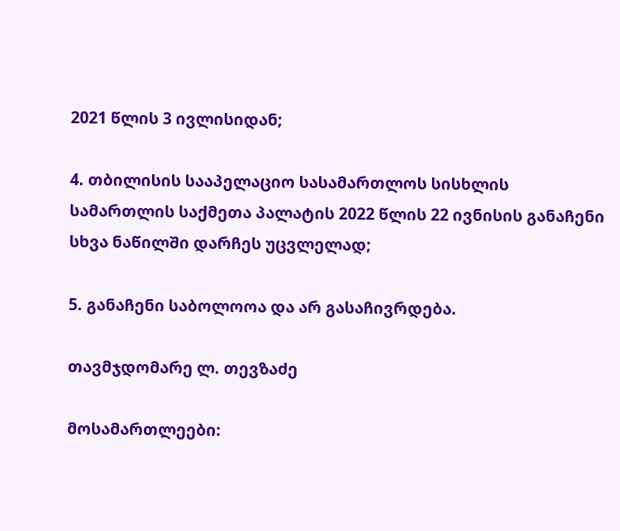2021 წლის 3 ივლისიდან;

4. თბილისის სააპელაციო სასამართლოს სისხლის სამართლის საქმეთა პალატის 2022 წლის 22 ივნისის განაჩენი სხვა ნაწილში დარჩეს უცვლელად;

5. განაჩენი საბოლოოა და არ გასაჩივრდება.

თავმჯდომარე ლ. თევზაძე

მოსამართლეები: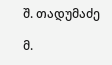შ. თადუმაძე

მ.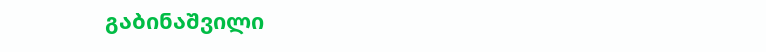გაბინაშვილი